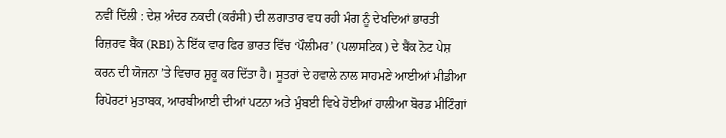ਨਵੀਂ ਦਿੱਲੀ : ਦੇਸ਼ ਅੰਦਰ ਨਕਦੀ (ਕਰੰਸੀ) ਦੀ ਲਗਾਤਾਰ ਵਧ ਰਹੀ ਮੰਗ ਨੂੰ ਦੇਖਦਿਆਂ ਭਾਰਤੀ ਰਿਜ਼ਰਵ ਬੈਂਕ (RBI) ਨੇ ਇੱਕ ਵਾਰ ਫਿਰ ਭਾਰਤ ਵਿੱਚ ‘ਪੌਲੀਮਰ’ (ਪਲਾਸਟਿਕ) ਦੇ ਬੈਂਕ ਨੋਟ ਪੇਸ਼ ਕਰਨ ਦੀ ਯੋਜਨਾ ’ਤੇ ਵਿਚਾਰ ਸ਼ੁਰੂ ਕਰ ਦਿੱਤਾ ਹੈ। ਸੂਤਰਾਂ ਦੇ ਹਵਾਲੇ ਨਾਲ ਸਾਹਮਣੇ ਆਈਆਂ ਮੀਡੀਆ ਰਿਪੋਰਟਾਂ ਮੁਤਾਬਕ, ਆਰਬੀਆਈ ਦੀਆਂ ਪਟਨਾ ਅਤੇ ਮੁੰਬਈ ਵਿਖੇ ਹੋਈਆਂ ਹਾਲੀਆ ਬੋਰਡ ਮੀਟਿੰਗਾਂ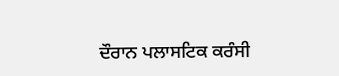ਦੌਰਾਨ ਪਲਾਸਟਿਕ ਕਰੰਸੀ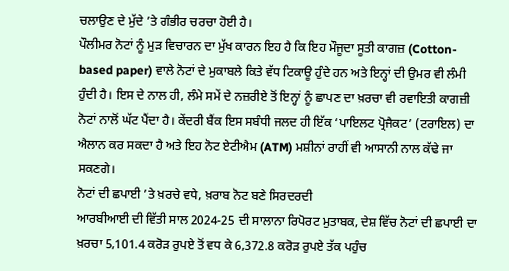ਚਲਾਉਣ ਦੇ ਮੁੱਦੇ ’ਤੇ ਗੰਭੀਰ ਚਰਚਾ ਹੋਈ ਹੈ।
ਪੌਲੀਮਰ ਨੋਟਾਂ ਨੂੰ ਮੁੜ ਵਿਚਾਰਨ ਦਾ ਮੁੱਖ ਕਾਰਨ ਇਹ ਹੈ ਕਿ ਇਹ ਮੌਜੂਦਾ ਸੂਤੀ ਕਾਗਜ਼ (Cotton-based paper) ਵਾਲੇ ਨੋਟਾਂ ਦੇ ਮੁਕਾਬਲੇ ਕਿਤੇ ਵੱਧ ਟਿਕਾਊ ਹੁੰਦੇ ਹਨ ਅਤੇ ਇਨ੍ਹਾਂ ਦੀ ਉਮਰ ਵੀ ਲੰਮੀ ਹੁੰਦੀ ਹੈ। ਇਸ ਦੇ ਨਾਲ ਹੀ, ਲੰਮੇ ਸਮੇਂ ਦੇ ਨਜ਼ਰੀਏ ਤੋਂ ਇਨ੍ਹਾਂ ਨੂੰ ਛਾਪਣ ਦਾ ਖ਼ਰਚਾ ਵੀ ਰਵਾਇਤੀ ਕਾਗਜ਼ੀ ਨੋਟਾਂ ਨਾਲੋਂ ਘੱਟ ਪੈਂਦਾ ਹੈ। ਕੇਂਦਰੀ ਬੈਂਕ ਇਸ ਸਬੰਧੀ ਜਲਦ ਹੀ ਇੱਕ ‘ਪਾਇਲਟ ਪ੍ਰੋਜੈਕਟ’ (ਟਰਾਇਲ) ਦਾ ਐਲਾਨ ਕਰ ਸਕਦਾ ਹੈ ਅਤੇ ਇਹ ਨੋਟ ਏਟੀਐਮ (ATM) ਮਸ਼ੀਨਾਂ ਰਾਹੀਂ ਵੀ ਆਸਾਨੀ ਨਾਲ ਕੱਢੇ ਜਾ ਸਕਣਗੇ।
ਨੋਟਾਂ ਦੀ ਛਪਾਈ ’ਤੇ ਖ਼ਰਚੇ ਵਧੇ, ਖ਼ਰਾਬ ਨੋਟ ਬਣੇ ਸਿਰਦਰਦੀ
ਆਰਬੀਆਈ ਦੀ ਵਿੱਤੀ ਸਾਲ 2024-25 ਦੀ ਸਾਲਾਨਾ ਰਿਪੋਰਟ ਮੁਤਾਬਕ, ਦੇਸ਼ ਵਿੱਚ ਨੋਟਾਂ ਦੀ ਛਪਾਈ ਦਾ ਖ਼ਰਚਾ 5,101.4 ਕਰੋੜ ਰੁਪਏ ਤੋਂ ਵਧ ਕੇ 6,372.8 ਕਰੋੜ ਰੁਪਏ ਤੱਕ ਪਹੁੰਚ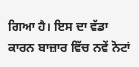ਗਿਆ ਹੈ। ਇਸ ਦਾ ਵੱਡਾ ਕਾਰਨ ਬਾਜ਼ਾਰ ਵਿੱਚ ਨਵੇਂ ਨੋਟਾਂ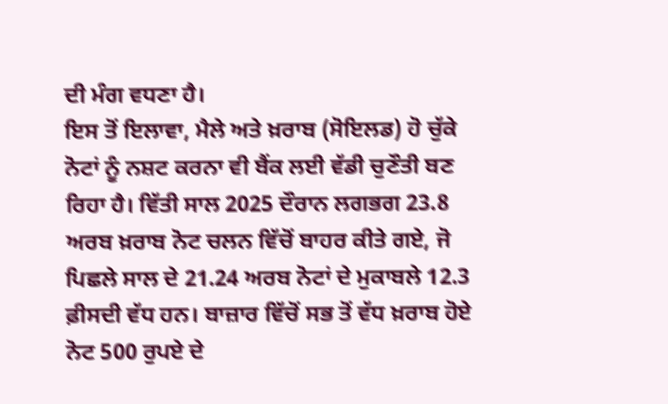ਦੀ ਮੰਗ ਵਧਣਾ ਹੈ।
ਇਸ ਤੋਂ ਇਲਾਵਾ, ਮੈਲੇ ਅਤੇ ਖ਼ਰਾਬ (ਸੋਇਲਡ) ਹੋ ਚੁੱਕੇ ਨੋਟਾਂ ਨੂੰ ਨਸ਼ਟ ਕਰਨਾ ਵੀ ਬੈਂਕ ਲਈ ਵੱਡੀ ਚੁਣੌਤੀ ਬਣ ਰਿਹਾ ਹੈ। ਵਿੱਤੀ ਸਾਲ 2025 ਦੌਰਾਨ ਲਗਭਗ 23.8 ਅਰਬ ਖ਼ਰਾਬ ਨੋਟ ਚਲਨ ਵਿੱਚੋਂ ਬਾਹਰ ਕੀਤੇ ਗਏ, ਜੋ ਪਿਛਲੇ ਸਾਲ ਦੇ 21.24 ਅਰਬ ਨੋਟਾਂ ਦੇ ਮੁਕਾਬਲੇ 12.3 ਫ਼ੀਸਦੀ ਵੱਧ ਹਨ। ਬਾਜ਼ਾਰ ਵਿੱਚੋਂ ਸਭ ਤੋਂ ਵੱਧ ਖ਼ਰਾਬ ਹੋਏ ਨੋਟ 500 ਰੁਪਏ ਦੇ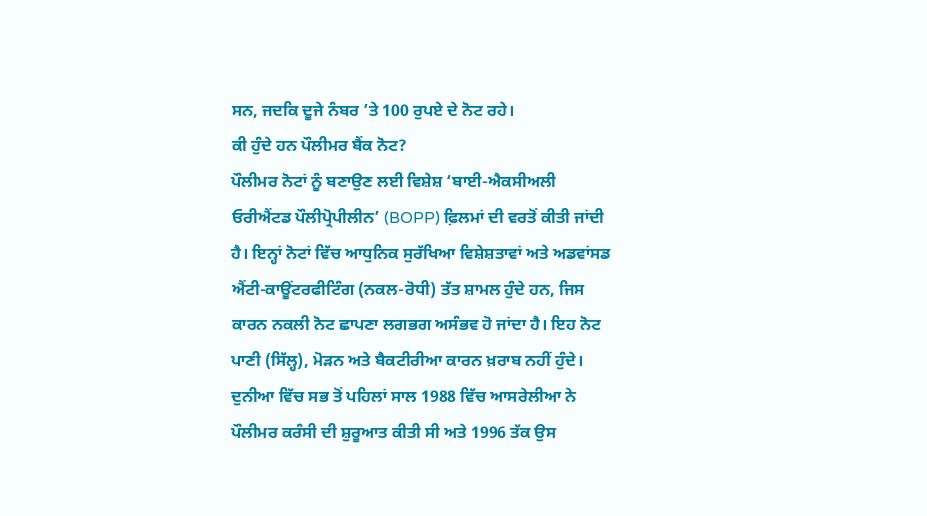ਸਨ, ਜਦਕਿ ਦੂਜੇ ਨੰਬਰ ’ਤੇ 100 ਰੁਪਏ ਦੇ ਨੋਟ ਰਹੇ।
ਕੀ ਹੁੰਦੇ ਹਨ ਪੌਲੀਮਰ ਬੈਂਕ ਨੋਟ?
ਪੌਲੀਮਰ ਨੋਟਾਂ ਨੂੰ ਬਣਾਉਣ ਲਈ ਵਿਸ਼ੇਸ਼ ‘ਬਾਈ-ਐਕਸੀਅਲੀ ਓਰੀਐਂਟਡ ਪੌਲੀਪ੍ਰੋਪੀਲੀਨ’ (BOPP) ਫ਼ਿਲਮਾਂ ਦੀ ਵਰਤੋਂ ਕੀਤੀ ਜਾਂਦੀ ਹੈ। ਇਨ੍ਹਾਂ ਨੋਟਾਂ ਵਿੱਚ ਆਧੁਨਿਕ ਸੁਰੱਖਿਆ ਵਿਸ਼ੇਸ਼ਤਾਵਾਂ ਅਤੇ ਅਡਵਾਂਸਡ ਐਂਟੀ-ਕਾਊਂਟਰਫੀਟਿੰਗ (ਨਕਲ-ਰੋਧੀ) ਤੱਤ ਸ਼ਾਮਲ ਹੁੰਦੇ ਹਨ, ਜਿਸ ਕਾਰਨ ਨਕਲੀ ਨੋਟ ਛਾਪਣਾ ਲਗਭਗ ਅਸੰਭਵ ਹੋ ਜਾਂਦਾ ਹੈ। ਇਹ ਨੋਟ ਪਾਣੀ (ਸਿੱਲ੍ਹ), ਮੋੜਨ ਅਤੇ ਬੈਕਟੀਰੀਆ ਕਾਰਨ ਖ਼ਰਾਬ ਨਹੀਂ ਹੁੰਦੇ। ਦੁਨੀਆ ਵਿੱਚ ਸਭ ਤੋਂ ਪਹਿਲਾਂ ਸਾਲ 1988 ਵਿੱਚ ਆਸਰੇਲੀਆ ਨੇ ਪੌਲੀਮਰ ਕਰੰਸੀ ਦੀ ਸ਼ੁਰੂਆਤ ਕੀਤੀ ਸੀ ਅਤੇ 1996 ਤੱਕ ਉਸ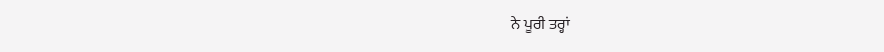ਨੇ ਪੂਰੀ ਤਰ੍ਹਾਂ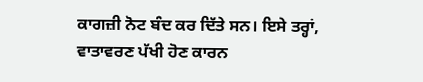ਕਾਗਜ਼ੀ ਨੋਟ ਬੰਦ ਕਰ ਦਿੱਤੇ ਸਨ। ਇਸੇ ਤਰ੍ਹਾਂ, ਵਾਤਾਵਰਣ ਪੱਖੀ ਹੋਣ ਕਾਰਨ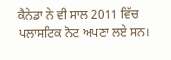ਕੈਨੇਡਾ ਨੇ ਵੀ ਸਾਲ 2011 ਵਿੱਚ ਪਲਾਸਟਿਕ ਨੋਟ ਅਪਣਾ ਲਏ ਸਨ।